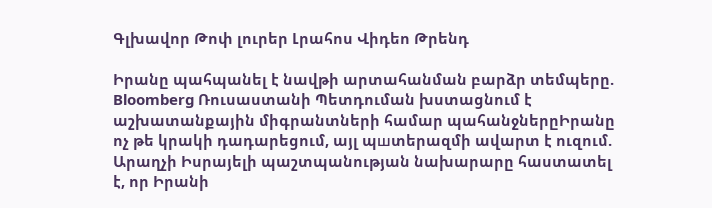Գլխավոր Թոփ լուրեր Լրահոս Վիդեո Թրենդ

Իրանը պահպանել է նավթի արտահանման բարձր տեմպերը. Bloomberg Ռուսաստանի Պետդուման խստացնում է աշխատանքային միգրանտների համար պահանջներըԻրանը ոչ թե կրակի դադարեցում, այլ պшտերազմի ավարտ է ուզում. Արաղչի Իսրայելի պաշտպանության նախարարը հաստատել է, որ Իրանի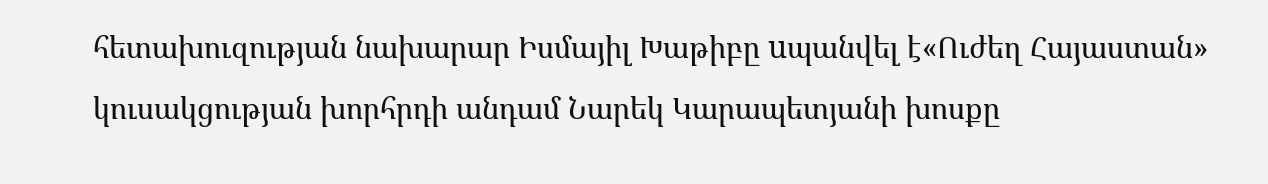հետախուզության նախարար Իսմայիլ Խաթիբը uպանվել է«Ուժեղ Հայաստան» կուսակցության խորհրդի անդամ Նարեկ Կարապետյանի խոսքը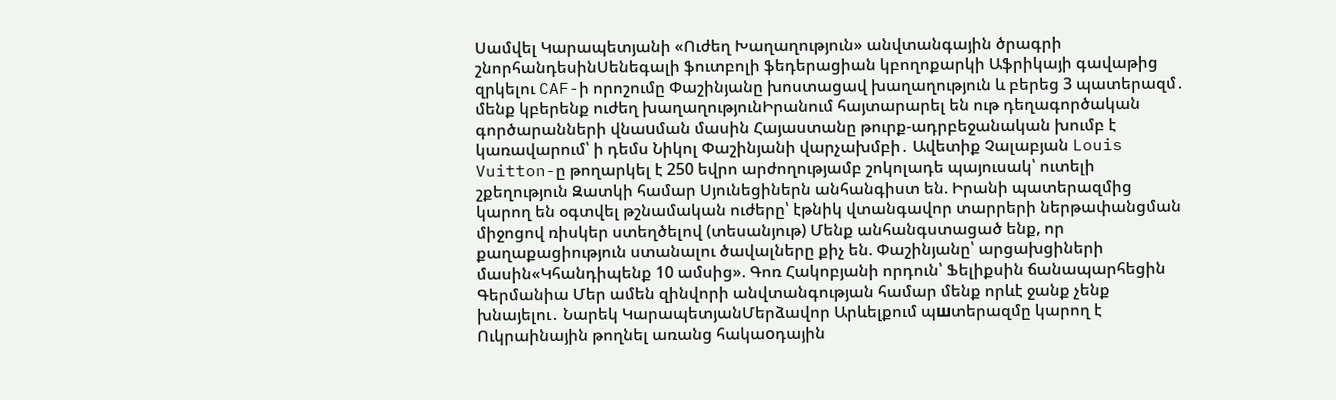Սամվել Կարապետյանի «Ուժեղ Խաղաղություն» անվտանգային ծրագրի շնորհանդեսինՍենեգալի ֆուտբոլի ֆեդերացիան կբողոքարկի Աֆրիկայի գավաթից զրկելու CAF-ի որոշումը Փաշինյանը խոստացավ խաղաղություն և բերեց 3 պատերազմ․ մենք կբերենք ուժեղ խաղաղությունԻրանում հայտարարել են ութ դեղագործական գործարանների վնաuման մասին Հայաստանը թուրք-ադրբեջանական խումբ է կառավարում՝ ի դեմս Նիկոլ Փաշինյանի վարչախմբի․ Ավետիք Չալաբյան Louis Vuitton-ը թողարկել է 250 եվրո արժողությամբ շոկոլադե պայուսակ՝ ուտելի շքեղություն Զատկի համար Սյունեցիներն անհանգիստ են. Իրանի պատերազմից կարող են օգտվել թշնամական ուժերը՝ էթնիկ վտանգավոր տարրերի ներթափանցման միջոցով ռիսկեր ստեղծելով (տեսանյութ) Մենք անհանգստացած ենք, որ քաղաքացիություն ստանալու ծավալները քիչ են. Փաշինյանը՝ արցախցիների մասին«Կհանդիպենք 10 ամսից». Գոռ Հակոբյանի որդուն՝ Ֆելիքսին ճանապարհեցին Գերմանիա Մեր ամեն զինվորի անվտանգության համար մենք որևէ ջանք չենք խնայելու․ Նարեկ ԿարապետյանՄերձավոր Արևելքում պшտերազմը կարող է Ուկրաինային թողնել առանց հակաoդային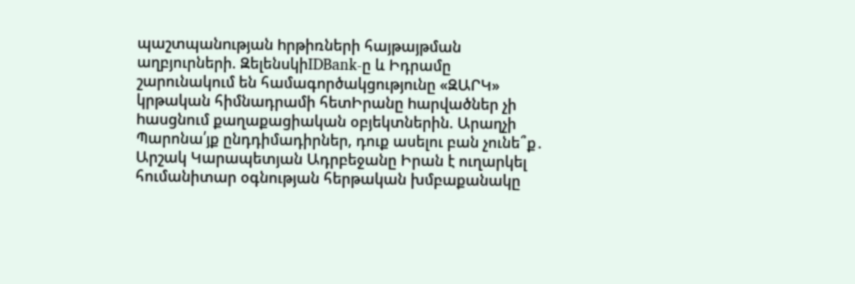պաշտպանnւթյան hրթիռների հայթայթման աղբյուրների. ԶելենսկիIDBank-ը և Իդրամը շարունակում են համագործակցությունը «ԶԱՐԿ» կրթական հիմնադրամի հետԻրանը hարվածներ չի hասցնում քաղաքացիական օբյեկտներին. Արաղչի Պարոնա՛յք ընդդիմադիրներ, դուք ասելու բան չունե՞ք․ Արշակ Կարապետյան Ադրբեջանը Իրան է ուղարկել հումանիտար օգնության հերթական խմբաքանակը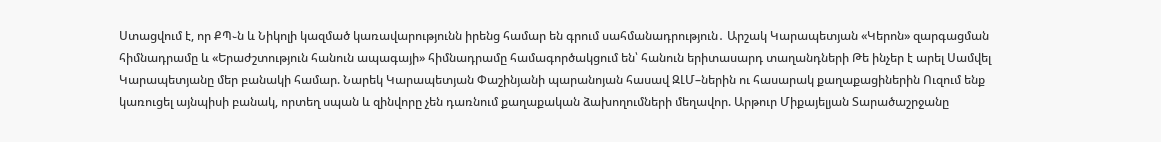Ստացվում է, որ ՔՊ֊ն և Նիկոլի կազմած կառավարությունն իրենց համար են գրում սահմանադրություն․ Արշակ Կարապետյան «Կերոն» զարգացման հիմնադրամը և «Երաժշտություն հանուն ապագայի» հիմնադրամը համագործակցում են՝ հանուն երիտասարդ տաղանդների Թե ինչեր է արել Սամվել Կարապետյանը մեր բանակի համար. Նարեկ Կարապետյան Փաշինյանի պարանոյան հասավ ԶԼՄ–ներին ու հասարակ քաղաքացիներին Ուզում ենք կառուցել այնպիսի բանակ, որտեղ սպան և զինվորը չեն դառնում քաղաքական ձախողումների մեղավոր. Արթուր Միքայելյան Տարածաշրջանը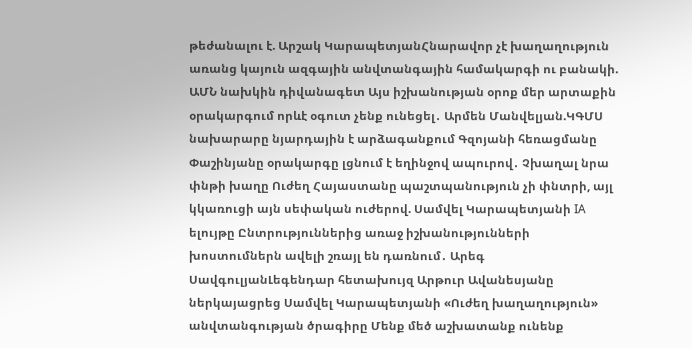թեժանալու է. Արշակ ԿարապետյանՀնարավոր չէ խաղաղություն առանց կայուն ազգային անվտանգային համակարգի ու բանակի. ԱՄՆ նախկին դիվանագետ Այս իշխանության օրոք մեր արտաքին օրակարգում որևէ օգուտ չենք ունեցել․ Արմեն Մանվելյան.ԿԳՄՍ նախարարը նյարդային է արձագանքում Գզոյանի հեռացմանը Փաշինյանը օրակարգը լցնում է եղինջով ապուրով․ Չխաղալ նրա փնթի խաղը Ուժեղ Հայաստանը պաշտպանություն չի փնտրի, այլ կկառուցի այն սեփական ուժերով. Սամվել Կարապետյանի IA ելույթը Ընտրություններից առաջ իշխանությունների խոստումներն ավելի շռայլ են դառնում․ Արեգ ՍավգուլյանԼեգենդար հետախույզ Արթուր Ավանեսյանը ներկայացրեց Սամվել Կարապետյանի «Ուժեղ խաղաղություն» անվտանգության ծրագիրը Մենք մեծ աշխատանք ունենք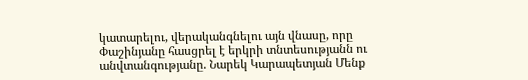կատարելու, վերականգնելու այն վնասը, որը Փաշինյանը հասցրել է երկրի տնտեսությանն ու անվտանգությանը. Նարեկ Կարապետյան Մենք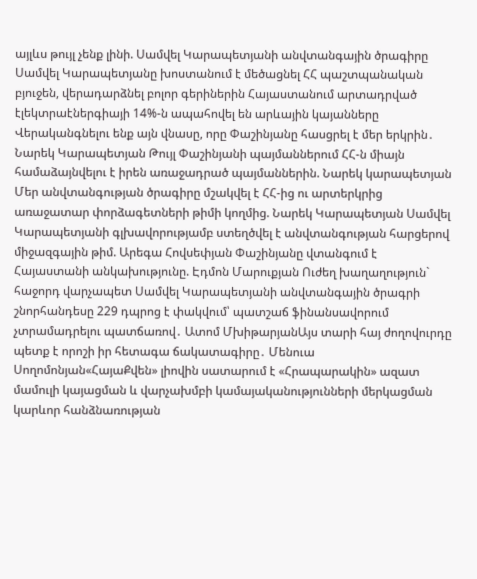այլևս թույլ չենք լինի. Սամվել Կարապետյանի անվտանգային ծրագիրը Սամվել Կարապետյանը խոստանում է մեծացնել ՀՀ պաշտպանական բյուջեն, վերադարձնել բոլոր գերիներին Հայաստանում արտադրված էլեկտրաէներգիայի 14%-ն ապահովել են արևային կայանները Վերականգնելու ենք այն վնասը, որը Փաշինյանը հասցրել է մեր երկրին․ Նարեկ Կարապետյան Թույլ Փաշինյանի պայմաններում ՀՀ-ն միայն համաձայնվելու է իրեն առաջադրած պայմաններին. Նարեկ կարապետյան Մեր անվտանգության ծրագիրը մշակվել է ՀՀ-ից ու արտերկրից առաջատար փորձագետների թիմի կողմից. Նարեկ Կարապետյան Սամվել Կարապետյանի գլխավորությամբ ստեղծվել է անվտանգության հարցերով միջազգային թիմ. Արեգա Հովսեփյան Փաշինյանը վտանգում է Հայաստանի անկախությունը. Էդմոն Մարուքյան Ուժեղ խաղաղություն` հաջորդ վարչապետ Սամվել Կարապետյանի անվտանգային ծրագրի շնորհանդեսը 229 դպրոց է փակվում՝ պատշաճ ֆինանսավորում չտրամադրելու պատճառով․ Ատոմ ՄխիթարյանԱյս տարի հայ ժողովուրդը պետք է որոշի իր հետագա ճակատագիրը․ Մենուա Սողոմոնյան«ՀայաՔվեն» լիովին սատարում է «Հրապարակին» ազատ մամուլի կայացման և վարչախմբի կամայականությունների մերկացման կարևոր հանձնառության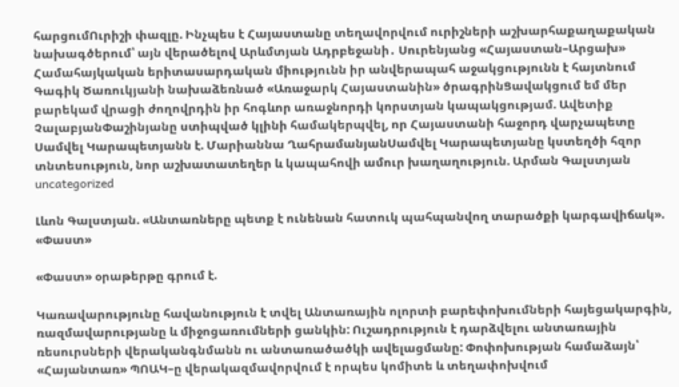հարցումՈւրիշի փազլը. Ինչպես է Հայաստանը տեղավորվում ուրիշների աշխարհաքաղաքական նախագծերում՝ այն վերածելով Արևմտյան Ադրբեջանի․ Սուրենյանց «Հայաստան–Արցախ» Համահայկական երիտասարդական միությունն իր անվերապահ աջակցությունն է հայտնում Գագիկ Ծառուկյանի նախաձեռնած «Առաջարկ Հայաստանին» ծրագրինՑավակցում եմ մեր բարեկամ վրացի ժողովրդին իր հոգևոր առաջնորդի կորստյան կապակցությամ. Ավետիք ՉալաբյանՓաշինյանը ստիպված կլինի համակերպվել, որ Հայաստանի հաջորդ վարչապետը Սամվել Կարապետյանն է. Մարիաննա ՂահրամանյանՍամվել Կարապետյանը կստեղծի հզոր տնտեսություն, նոր աշխատատեղեր և կապահովի ամուր խաղաղություն. Արման Գալստյան
uncategorized

Լևոն Գալստյան. «Անտառները պետք է ունենան հատուկ պահպանվող տարածքի կարգավիճակ». «Փաստ»

«Փաստ» օրաթերթը գրում է.

Կառավարությունը հավանություն է տվել Անտառային ոլորտի բարեփոխումների հայեցակարգին, ռազմավարությանը և միջոցառումների ցանկին: Ուշադրություն է դարձվելու անտառային ռեսուրսների վերականգնմանն ու անտառածածկի ավելացմանը: Փոփոխության համաձայն՝ «Հայանտառ» ՊՈԱԿ–ը վերակազմավորվում է որպես կոմիտե և տեղափոխվում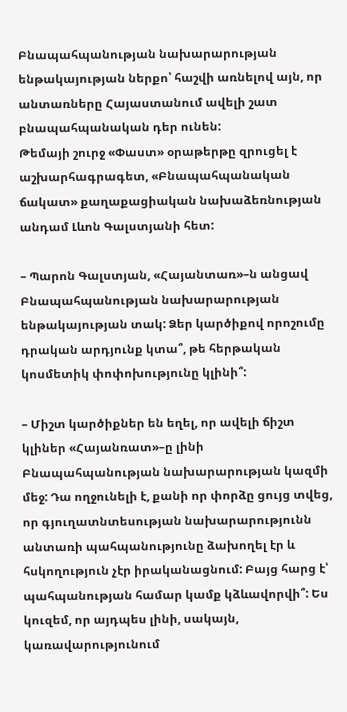Բնապահպանության նախարարության ենթակայության ներքո՝ հաշվի առնելով այն, որ անտառները Հայաստանում ավելի շատ բնապահպանական դեր ունեն:
Թեմայի շուրջ «Փաստ» օրաթերթը զրուցել է աշխարհագրագետ, «Բնապահպանական ճակատ» քաղաքացիական նախաձեռնության անդամ Լևոն Գալստյանի հետ:

– Պարոն Գալստյան, «Հայանտառ»–ն անցավ Բնապահպանության նախարարության ենթակայության տակ: Ձեր կարծիքով որոշումը դրական արդյունք կտա՞, թե հերթական կոսմետիկ փոփոխությունը կլինի՞:

– Միշտ կարծիքներ են եղել, որ ավելի ճիշտ կլիներ «Հայանռատ»–ը լինի Բնապահպանության նախարարության կազմի մեջ: Դա ողջունելի է, քանի որ փորձը ցույց տվեց, որ գյուղատնտեսության նախարարությունն անտառի պահպանությունը ձախողել էր և հսկողություն չէր իրականացնում: Բայց հարց է՝ պահպանության համար կամք կձևավորվի՞: Ես կուզեմ, որ այդպես լինի, սակայն, կառավարությունում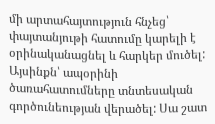մի արտահայտություն հնչեց՝ փայտանյութի հատումը կարելի է օրինականացնել և հարկեր մուծել: Այսինքն՝ ապօրինի ծառահատումները տնտեսական գործունեության վերածել: Սա շատ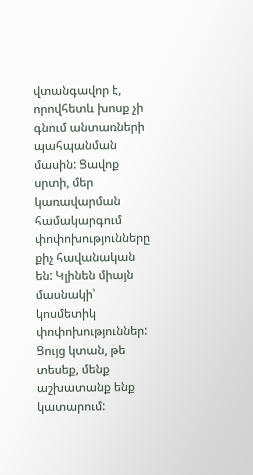վտանգավոր է, որովհետև խոսք չի գնում անտառների պահպանման մասին: Ցավոք սրտի, մեր կառավարման համակարգում փոփոխությունները քիչ հավանական են: Կլինեն միայն մասնակի՝ կոսմետիկ փոփոխություններ: Ցույց կտան, թե տեսեք, մենք աշխատանք ենք կատարում: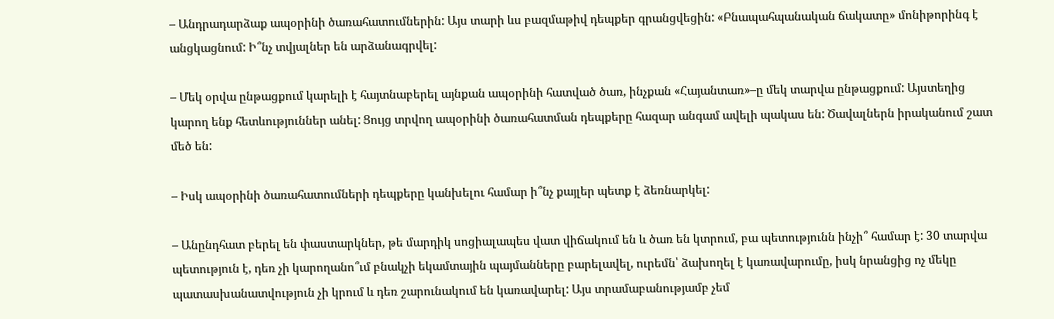– Անդրադարձաք ապօրինի ծառահատումներին: Այս տարի ևս բազմաթիվ դեպքեր գրանցվեցին: «Բնապահպանական ճակատը» մոնիթորինգ է անցկացնում: Ի՞նչ տվյալներ են արձանագրվել:

– Մեկ օրվա ընթացքում կարելի է հայտնաբերել այնքան ապօրինի հատված ծառ, ինչքան «Հայանտառ»–ը մեկ տարվա ընթացքում: Այստեղից կարող ենք հետևություններ անել: Ցույց տրվող ապօրինի ծառահատման դեպքերը հազար անգամ ավելի պակաս են: Ծավալներն իրականում շատ մեծ են:

– Իսկ ապօրինի ծառահատումների դեպքերը կանխելու համար ի՞նչ քայլեր պետք է ձեռնարկել:

– Անընդհատ բերել են փաստարկներ, թե մարդիկ սոցիալապես վատ վիճակում են և ծառ են կտրում, բա պետությունն ինչի՞ համար է: 30 տարվա պետություն է, դեռ չի կարողանո՞ւմ բնակչի եկամտային պայմանները բարելավել, ուրեմն՝ ձախողել է կառավարումը, իսկ նրանցից ոչ մեկը պատասխանատվություն չի կրում և դեռ շարունակում են կառավարել: Այս տրամաբանությամբ չեմ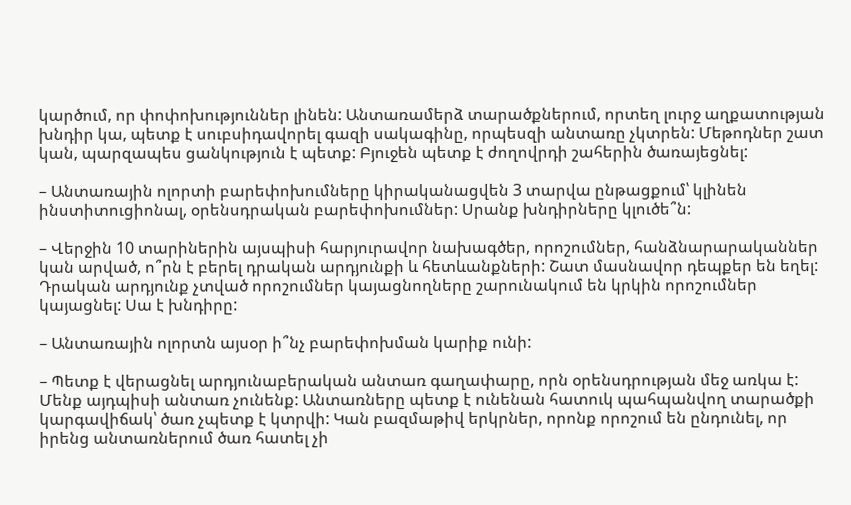կարծում, որ փոփոխություններ լինեն: Անտառամերձ տարածքներում, որտեղ լուրջ աղքատության խնդիր կա, պետք է սուբսիդավորել գազի սակագինը, որպեսզի անտառը չկտրեն: Մեթոդներ շատ կան, պարզապես ցանկություն է պետք: Բյուջեն պետք է ժողովրդի շահերին ծառայեցնել:

– Անտառային ոլորտի բարեփոխումները կիրականացվեն 3 տարվա ընթացքում՝ կլինեն ինստիտուցիոնալ, օրենսդրական բարեփոխումներ: Սրանք խնդիրները կլուծե՞ն:

– Վերջին 10 տարիներին այսպիսի հարյուրավոր նախագծեր, որոշումներ, հանձնարարականներ կան արված, ո՞րն է բերել դրական արդյունքի և հետևանքների: Շատ մասնավոր դեպքեր են եղել: Դրական արդյունք չտված որոշումներ կայացնողները շարունակում են կրկին որոշումներ կայացնել: Սա է խնդիրը:

– Անտառային ոլորտն այսօր ի՞նչ բարեփոխման կարիք ունի:

– Պետք է վերացնել արդյունաբերական անտառ գաղափարը, որն օրենսդրության մեջ առկա է: Մենք այդպիսի անտառ չունենք: Անտառները պետք է ունենան հատուկ պահպանվող տարածքի կարգավիճակ՝ ծառ չպետք է կտրվի: Կան բազմաթիվ երկրներ, որոնք որոշում են ընդունել, որ իրենց անտառներում ծառ հատել չի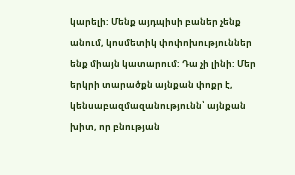կարելի: Մենք այդպիսի բաներ չենք անում, կոսմետիկ փոփոխություններ ենք միայն կատարում: Դա չի լինի: Մեր երկրի տարածքն այնքան փոքր է, կենսաբազմազանությունն՝ այնքան խիտ, որ բնության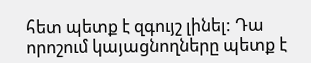հետ պետք է զգույշ լինել: Դա որոշում կայացնողները պետք է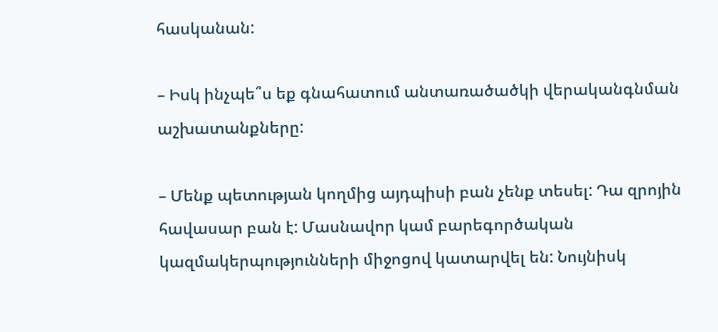հասկանան:

– Իսկ ինչպե՞ս եք գնահատում անտառածածկի վերականգնման աշխատանքները:

– Մենք պետության կողմից այդպիսի բան չենք տեսել: Դա զրոյին հավասար բան է: Մասնավոր կամ բարեգործական կազմակերպությունների միջոցով կատարվել են: Նույնիսկ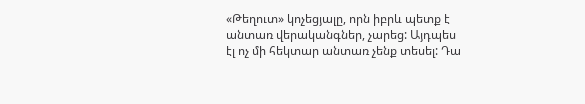«Թեղուտ» կոչեցյալը, որն իբրև պետք է անտառ վերականգներ, չարեց: Այդպես էլ ոչ մի հեկտար անտառ չենք տեսել: Դա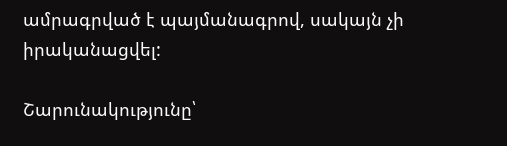ամրագրված է պայմանագրով, սակայն չի իրականացվել:

Շարունակությունը՝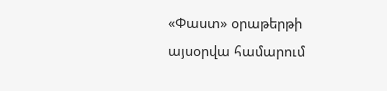«Փաստ» օրաթերթի այսօրվա համարում